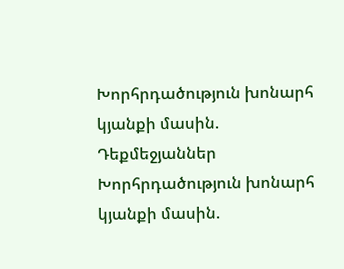Խորհրդածություն խոնարհ կյանքի մասին. Դեքմեջյաններ
Խորհրդածություն խոնարհ կյանքի մասին.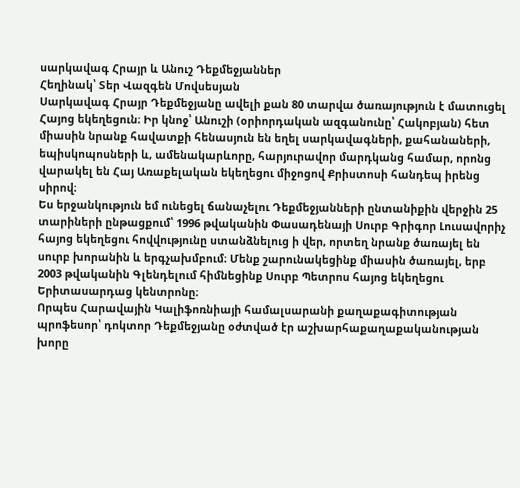սարկավագ Հրայր և Անուշ Դեքմեջյաններ
Հեղինակ՝ Տեր Վազգեն Մովսեսյան
Սարկավագ Հրայր Դեքմեջյանը ավելի քան 80 տարվա ծառայություն է մատուցել Հայոց եկեղեցուն։ Իր կնոջ՝ Անուշի (օրիորդական ազգանունը՝ Հակոբյան) հետ միասին նրանք հավատքի հենասյուն են եղել սարկավագների, քահանաների, եպիսկոպոսների և, ամենակարևորը, հարյուրավոր մարդկանց համար, որոնց վարակել են Հայ Առաքելական եկեղեցու միջոցով Քրիստոսի հանդեպ իրենց սիրով։
Ես երջանկություն եմ ունեցել ճանաչելու Դեքմեջյանների ընտանիքին վերջին 25 տարիների ընթացքում՝ 1996 թվականին Փասադենայի Սուրբ Գրիգոր Լուսավորիչ հայոց եկեղեցու հովվությունը ստանձնելուց ի վեր, որտեղ նրանք ծառայել են սուրբ խորանին և երգչախմբում։ Մենք շարունակեցինք միասին ծառայել, երբ 2003 թվականին Գլենդելում հիմնեցինք Սուրբ Պետրոս հայոց եկեղեցու Երիտասարդաց կենտրոնը։
Որպես Հարավային Կալիֆոռնիայի համալսարանի քաղաքագիտության պրոֆեսոր՝ դոկտոր Դեքմեջյանը օժտված էր աշխարհաքաղաքականության խորը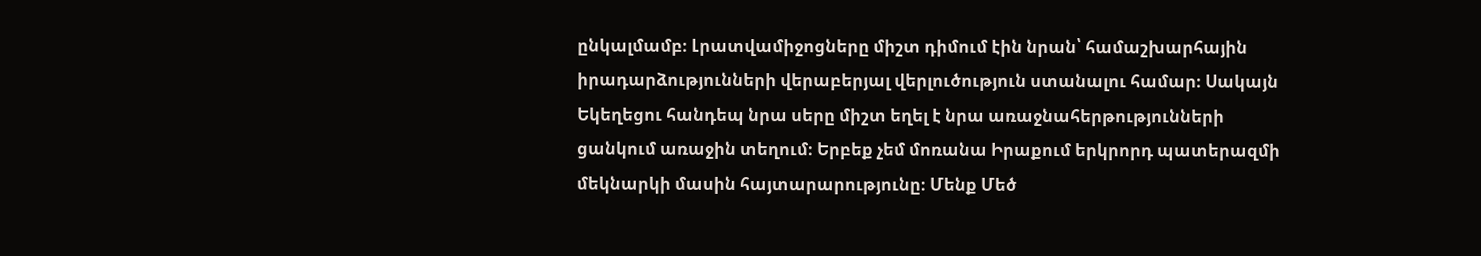ընկալմամբ։ Լրատվամիջոցները միշտ դիմում էին նրան՝ համաշխարհային իրադարձությունների վերաբերյալ վերլուծություն ստանալու համար։ Սակայն Եկեղեցու հանդեպ նրա սերը միշտ եղել է նրա առաջնահերթությունների ցանկում առաջին տեղում։ Երբեք չեմ մոռանա Իրաքում երկրորդ պատերազմի մեկնարկի մասին հայտարարությունը։ Մենք Մեծ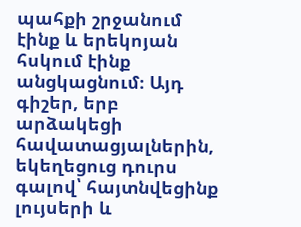պահքի շրջանում էինք և երեկոյան հսկում էինք անցկացնում։ Այդ գիշեր, երբ արձակեցի հավատացյալներին, եկեղեցուց դուրս գալով՝ հայտնվեցինք լույսերի և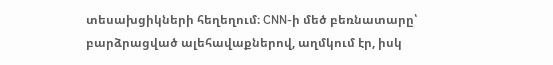տեսախցիկների հեղեղում։ CNN-ի մեծ բեռնատարը՝ բարձրացված ալեհավաքներով, աղմկում էր, իսկ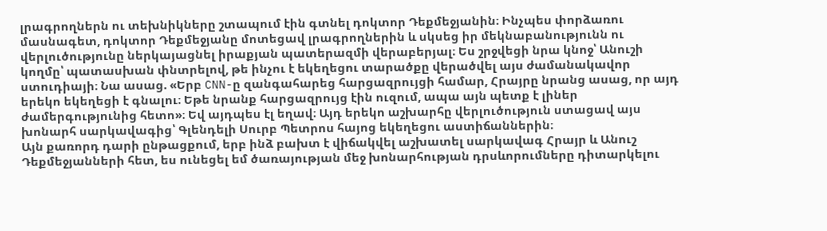լրագրողներն ու տեխնիկները շտապում էին գտնել դոկտոր Դեքմեջյանին։ Ինչպես փորձառու մասնագետ, դոկտոր Դեքմեջյանը մոտեցավ լրագրողներին և սկսեց իր մեկնաբանությունն ու վերլուծությունը ներկայացնել իրաքյան պատերազմի վերաբերյալ։ Ես շրջվեցի նրա կնոջ՝ Անուշի կողմը՝ պատասխան փնտրելով, թե ինչու է եկեղեցու տարածքը վերածվել այս ժամանակավոր ստուդիայի։ Նա ասաց. «Երբ CNN-ը զանգահարեց հարցազրույցի համար, Հրայրը նրանց ասաց, որ այդ երեկո եկեղեցի է գնալու։ Եթե նրանք հարցազրույց էին ուզում, ապա այն պետք է լիներ ժամերգությունից հետո»։ Եվ այդպես էլ եղավ։ Այդ երեկո աշխարհը վերլուծություն ստացավ այս խոնարհ սարկավագից՝ Գլենդելի Սուրբ Պետրոս հայոց եկեղեցու աստիճաններին։
Այն քառորդ դարի ընթացքում, երբ ինձ բախտ է վիճակվել աշխատել սարկավագ Հրայր և Անուշ Դեքմեջյանների հետ, ես ունեցել եմ ծառայության մեջ խոնարհության դրսևորումները դիտարկելու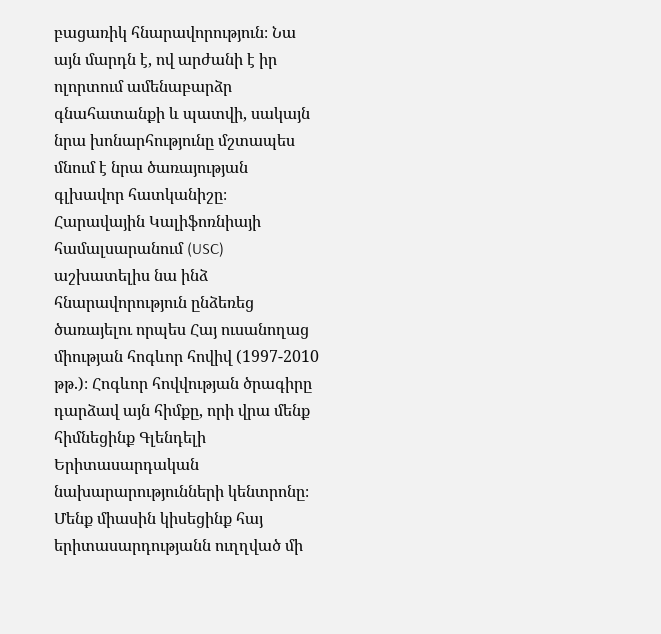բացառիկ հնարավորություն։ Նա այն մարդն է, ով արժանի է իր ոլորտում ամենաբարձր գնահատանքի և պատվի, սակայն նրա խոնարհությունը մշտապես մնում է նրա ծառայության գլխավոր հատկանիշը։ Հարավային Կալիֆոռնիայի համալսարանում (USC) աշխատելիս նա ինձ հնարավորություն ընձեռեց ծառայելու որպես Հայ ուսանողաց միության հոգևոր հովիվ (1997-2010 թթ.)։ Հոգևոր հովվության ծրագիրը դարձավ այն հիմքը, որի վրա մենք հիմնեցինք Գլենդելի Երիտասարդական նախարարությունների կենտրոնը։ Մենք միասին կիսեցինք հայ երիտասարդությանն ուղղված մի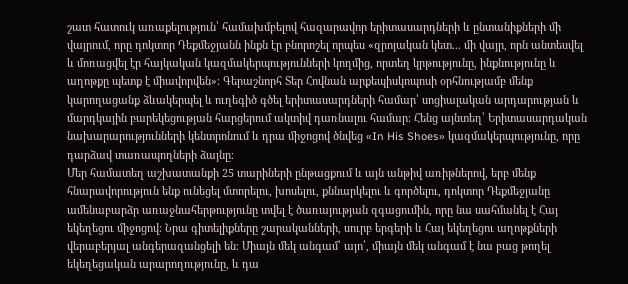շատ հատուկ առաքելություն՝ համախմբելով հազարավոր երիտասարդների և ընտանիքների մի վայրում, որը դոկտոր Դեքմեջյանն ինքն էր բնորոշել որպես «զրոյական կետ... մի վայր, որն անտեսվել և մոռացվել էր հայկական կազմակերպությունների կողմից, որտեղ կրթությունը, ինքնությունը և աղոթքը պետք է միավորվեն»։ Գերաշնորհ Տեր Հովնան արքեպիսկոպոսի օրհնությամբ մենք կարողացանք ձևակերպել և ուղեգիծ գծել երիտասարդների համար՝ սոցիալական արդարության և մարդկային բարեկեցության հարցերում ակտիվ դառնալու համար։ Հենց այնտեղ՝ Երիտասարդական նախարարությունների կենտրոնում և դրա միջոցով ծնվեց «In His Shoes» կազմակերպությունը, որը դարձավ տառապողների ձայնը։
Մեր համատեղ աշխատանքի 25 տարիների ընթացքում և այն անթիվ առիթներով, երբ մենք հնարավորություն ենք ունեցել մտորելու, խոսելու, քննարկելու և գործելու, դոկտոր Դեքմեջյանը ամենաբարձր առաջնահերթությունը տվել է ծառայության զգացումին, որը նա սահմանել է Հայ եկեղեցու միջոցով։ Նրա գիտելիքները շարականների, սուրբ երգերի և Հայ եկեղեցու աղոթքների վերաբերյալ անգերազանցելի են։ Միայն մեկ անգամ՝ այո՛, միայն մեկ անգամ է նա բաց թողել եկեղեցական արարողությունը, և դա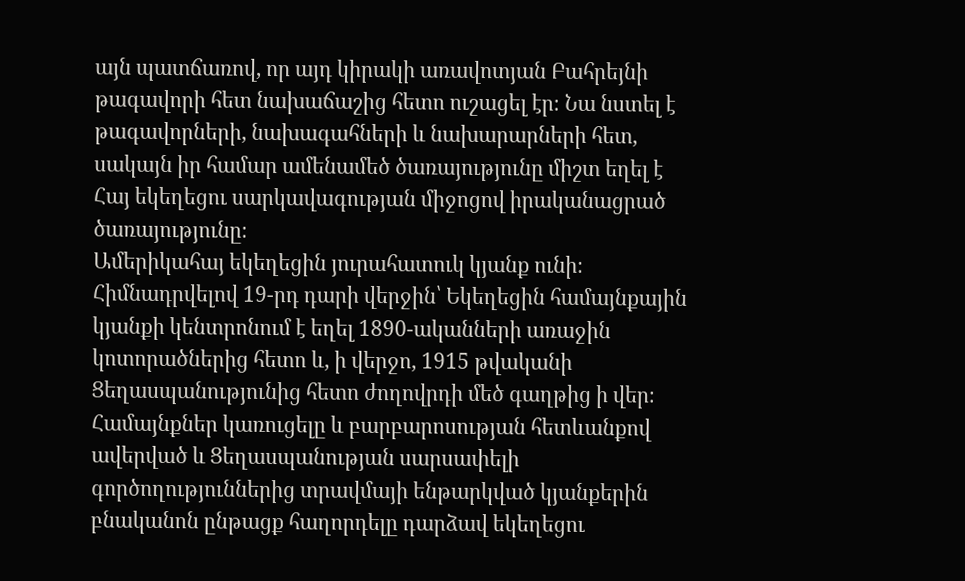այն պատճառով, որ այդ կիրակի առավոտյան Բահրեյնի թագավորի հետ նախաճաշից հետո ուշացել էր։ Նա նստել է թագավորների, նախագահների և նախարարների հետ, սակայն իր համար ամենամեծ ծառայությունը միշտ եղել է Հայ եկեղեցու սարկավագության միջոցով իրականացրած ծառայությունը։
Ամերիկահայ եկեղեցին յուրահատուկ կյանք ունի։ Հիմնադրվելով 19-րդ դարի վերջին՝ Եկեղեցին համայնքային կյանքի կենտրոնում է եղել 1890-ականների առաջին կոտորածներից հետո և, ի վերջո, 1915 թվականի Ցեղասպանությունից հետո ժողովրդի մեծ գաղթից ի վեր։ Համայնքներ կառուցելը և բարբարոսության հետևանքով ավերված և Ցեղասպանության սարսափելի գործողություններից տրավմայի ենթարկված կյանքերին բնականոն ընթացք հաղորդելը դարձավ եկեղեցու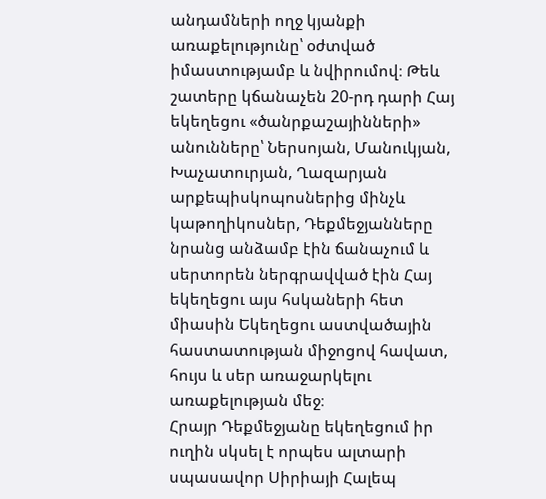անդամների ողջ կյանքի առաքելությունը՝ օժտված իմաստությամբ և նվիրումով։ Թեև շատերը կճանաչեն 20-րդ դարի Հայ եկեղեցու «ծանրքաշայինների» անունները՝ Ներսոյան, Մանուկյան, Խաչատուրյան, Ղազարյան արքեպիսկոպոսներից մինչև կաթողիկոսներ, Դեքմեջյանները նրանց անձամբ էին ճանաչում և սերտորեն ներգրավված էին Հայ եկեղեցու այս հսկաների հետ միասին Եկեղեցու աստվածային հաստատության միջոցով հավատ, հույս և սեր առաջարկելու առաքելության մեջ։
Հրայր Դեքմեջյանը եկեղեցում իր ուղին սկսել է որպես ալտարի սպասավոր Սիրիայի Հալեպ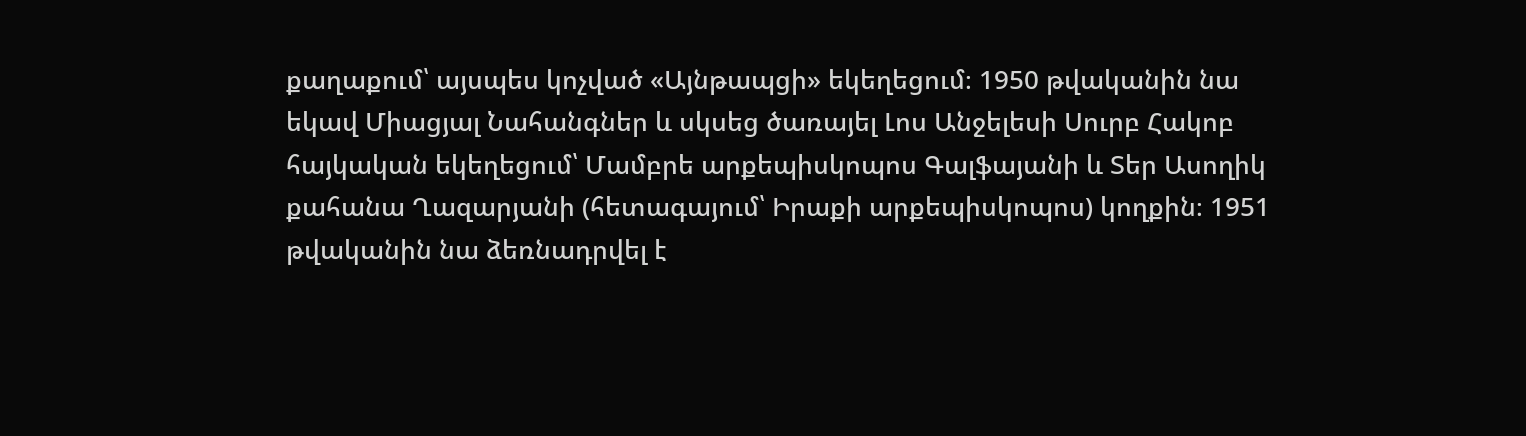քաղաքում՝ այսպես կոչված «Այնթապցի» եկեղեցում։ 1950 թվականին նա եկավ Միացյալ Նահանգներ և սկսեց ծառայել Լոս Անջելեսի Սուրբ Հակոբ հայկական եկեղեցում՝ Մամբրե արքեպիսկոպոս Գալֆայանի և Տեր Ասողիկ քահանա Ղազարյանի (հետագայում՝ Իրաքի արքեպիսկոպոս) կողքին։ 1951 թվականին նա ձեռնադրվել է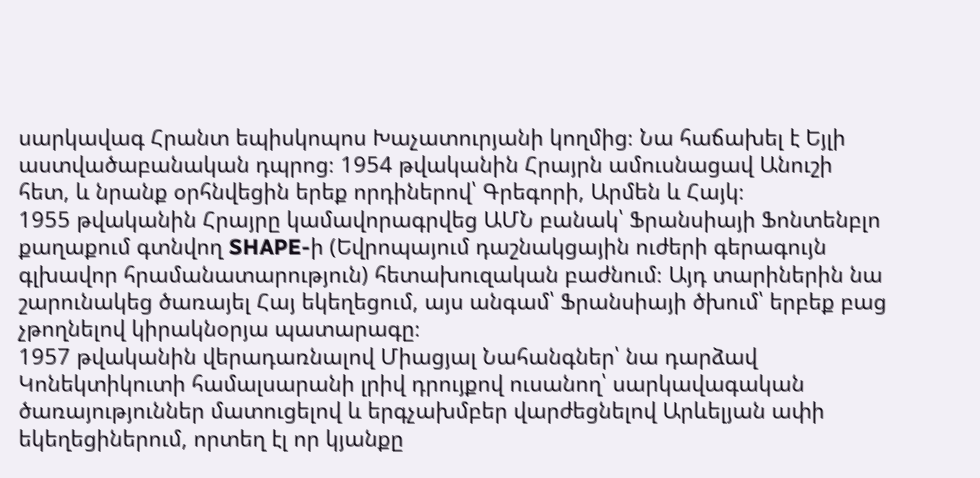սարկավագ Հրանտ եպիսկոպոս Խաչատուրյանի կողմից։ Նա հաճախել է Եյլի աստվածաբանական դպրոց։ 1954 թվականին Հրայրն ամուսնացավ Անուշի հետ, և նրանք օրհնվեցին երեք որդիներով՝ Գրեգորի, Արմեն և Հայկ։
1955 թվականին Հրայրը կամավորագրվեց ԱՄՆ բանակ՝ Ֆրանսիայի Ֆոնտենբլո քաղաքում գտնվող SHAPE-ի (Եվրոպայում դաշնակցային ուժերի գերագույն գլխավոր հրամանատարություն) հետախուզական բաժնում։ Այդ տարիներին նա շարունակեց ծառայել Հայ եկեղեցում, այս անգամ՝ Ֆրանսիայի ծխում՝ երբեք բաց չթողնելով կիրակնօրյա պատարագը։
1957 թվականին վերադառնալով Միացյալ Նահանգներ՝ նա դարձավ Կոնեկտիկուտի համալսարանի լրիվ դրույքով ուսանող՝ սարկավագական ծառայություններ մատուցելով և երգչախմբեր վարժեցնելով Արևելյան ափի եկեղեցիներում, որտեղ էլ որ կյանքը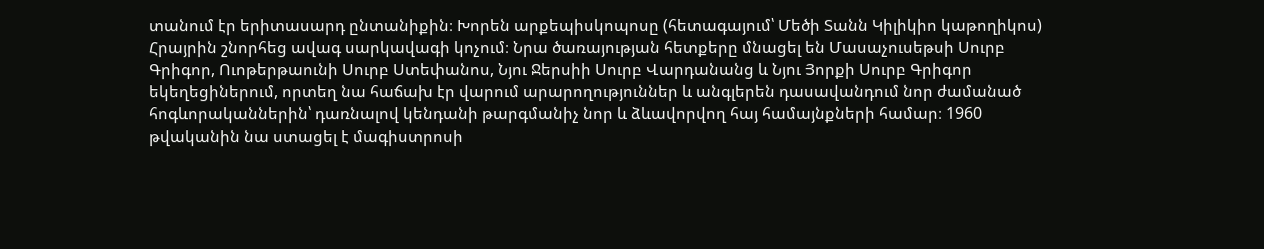տանում էր երիտասարդ ընտանիքին։ Խորեն արքեպիսկոպոսը (հետագայում՝ Մեծի Տանն Կիլիկիո կաթողիկոս) Հրայրին շնորհեց ավագ սարկավագի կոչում։ Նրա ծառայության հետքերը մնացել են Մասաչուսեթսի Սուրբ Գրիգոր, Ուոթերթաունի Սուրբ Ստեփանոս, Նյու Ջերսիի Սուրբ Վարդանանց և Նյու Յորքի Սուրբ Գրիգոր եկեղեցիներում, որտեղ նա հաճախ էր վարում արարողություններ և անգլերեն դասավանդում նոր ժամանած հոգևորականներին՝ դառնալով կենդանի թարգմանիչ նոր և ձևավորվող հայ համայնքների համար։ 1960 թվականին նա ստացել է մագիստրոսի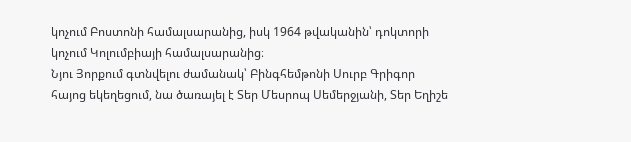կոչում Բոստոնի համալսարանից, իսկ 1964 թվականին՝ դոկտորի կոչում Կոլումբիայի համալսարանից։
Նյու Յորքում գտնվելու ժամանակ՝ Բինգհեմթոնի Սուրբ Գրիգոր հայոց եկեղեցում, նա ծառայել է Տեր Մեսրոպ Սեմերջյանի, Տեր Եղիշե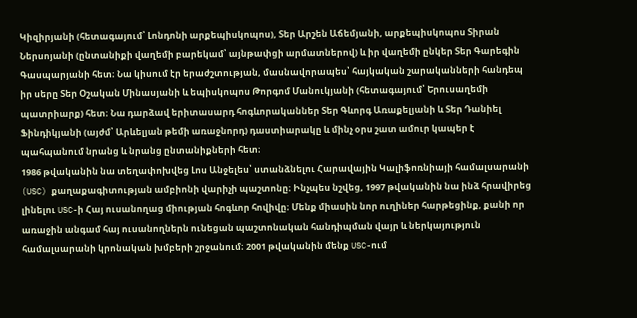Կիզիրյանի (հետագայում՝ Լոնդոնի արքեպիսկոպոս), Տեր Արշեն Աճեմյանի, արքեպիսկոպոս Տիրան Ներսոյանի (ընտանիքի վաղեմի բարեկամ՝ այնթափցի արմատներով) և իր վաղեմի ընկեր Տեր Գարեգին Գասպարյանի հետ։ Նա կիսում էր երաժշտության, մասնավորապես՝ հայկական շարականների հանդեպ իր սերը Տեր Օշական Մինասյանի և եպիսկոպոս Թորգոմ Մանուկյանի (հետագայում՝ Երուսաղեմի պատրիարք) հետ։ Նա դարձավ երիտասարդ հոգևորականներ Տեր Գևորգ Առաքելյանի և Տեր Դանիել Ֆինդիկյանի (այժմ՝ Արևելյան թեմի առաջնորդ) դաստիարակը և մինչ օրս շատ ամուր կապեր է պահպանում նրանց և նրանց ընտանիքների հետ։
1986 թվականին նա տեղափոխվեց Լոս Անջելես՝ ստանձնելու Հարավային Կալիֆոռնիայի համալսարանի (USC) քաղաքագիտության ամբիոնի վարիչի պաշտոնը։ Ինչպես նշվեց, 1997 թվականին նա ինձ հրավիրեց լինելու USC-ի Հայ ուսանողաց միության հոգևոր հովիվը։ Մենք միասին նոր ուղիներ հարթեցինք, քանի որ առաջին անգամ հայ ուսանողներն ունեցան պաշտոնական հանդիպման վայր և ներկայություն համալսարանի կրոնական խմբերի շրջանում։ 2001 թվականին մենք USC-ում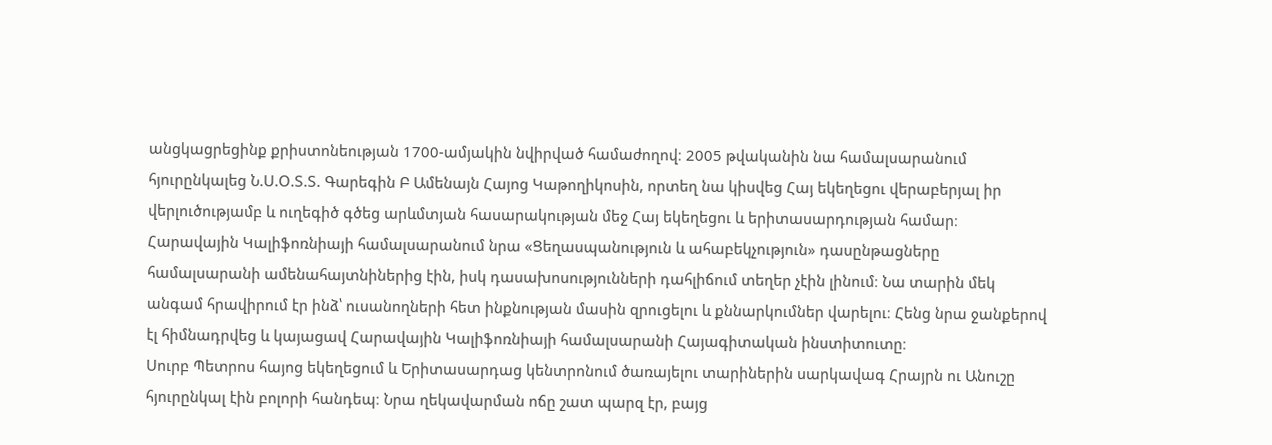անցկացրեցինք քրիստոնեության 1700-ամյակին նվիրված համաժողով։ 2005 թվականին նա համալսարանում հյուրընկալեց Ն.Ս.Օ.Տ.Տ. Գարեգին Բ Ամենայն Հայոց Կաթողիկոսին, որտեղ նա կիսվեց Հայ եկեղեցու վերաբերյալ իր վերլուծությամբ և ուղեգիծ գծեց արևմտյան հասարակության մեջ Հայ եկեղեցու և երիտասարդության համար։
Հարավային Կալիֆոռնիայի համալսարանում նրա «Ցեղասպանություն և ահաբեկչություն» դասընթացները համալսարանի ամենահայտնիներից էին, իսկ դասախոսությունների դահլիճում տեղեր չէին լինում։ Նա տարին մեկ անգամ հրավիրում էր ինձ՝ ուսանողների հետ ինքնության մասին զրուցելու և քննարկումներ վարելու։ Հենց նրա ջանքերով էլ հիմնադրվեց և կայացավ Հարավային Կալիֆոռնիայի համալսարանի Հայագիտական ինստիտուտը։
Սուրբ Պետրոս հայոց եկեղեցում և Երիտասարդաց կենտրոնում ծառայելու տարիներին սարկավագ Հրայրն ու Անուշը հյուրընկալ էին բոլորի հանդեպ։ Նրա ղեկավարման ոճը շատ պարզ էր, բայց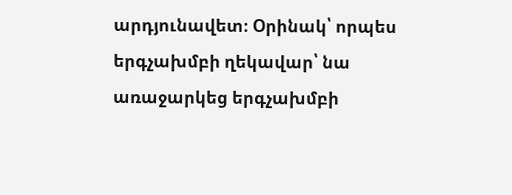արդյունավետ։ Օրինակ՝ որպես երգչախմբի ղեկավար՝ նա առաջարկեց երգչախմբի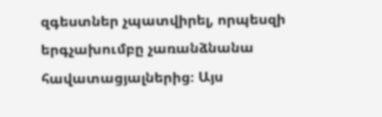զգեստներ չպատվիրել, որպեսզի երգչախումբը չառանձնանա հավատացյալներից։ Այս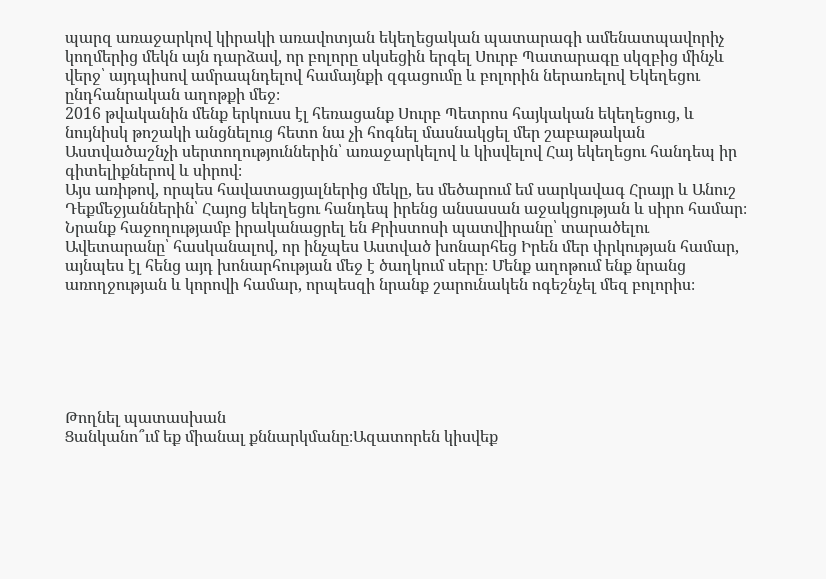պարզ առաջարկով կիրակի առավոտյան եկեղեցական պատարագի ամենատպավորիչ կողմերից մեկն այն դարձավ, որ բոլորը սկսեցին երգել Սուրբ Պատարագը սկզբից մինչև վերջ՝ այդպիսով ամրապնդելով համայնքի զգացումը և բոլորին ներառելով Եկեղեցու ընդհանրական աղոթքի մեջ։
2016 թվականին մենք երկուսս էլ հեռացանք Սուրբ Պետրոս հայկական եկեղեցուց, և նույնիսկ թոշակի անցնելուց հետո նա չի հոգնել մասնակցել մեր շաբաթական Աստվածաշնչի սերտողություններին՝ առաջարկելով և կիսվելով Հայ եկեղեցու հանդեպ իր գիտելիքներով և սիրով։
Այս առիթով, որպես հավատացյալներից մեկը, ես մեծարում եմ սարկավագ Հրայր և Անուշ Դեքմեջյաններին՝ Հայոց եկեղեցու հանդեպ իրենց անսասան աջակցության և սիրո համար։ Նրանք հաջողությամբ իրականացրել են Քրիստոսի պատվիրանը՝ տարածելու Ավետարանը՝ հասկանալով, որ ինչպես Աստված խոնարհեց Իրեն մեր փրկության համար, այնպես էլ հենց այդ խոնարհության մեջ է ծաղկում սերը։ Մենք աղոթում ենք նրանց առողջության և կորովի համար, որպեսզի նրանք շարունակեն ոգեշնչել մեզ բոլորիս։






Թողնել պատասխան
Ցանկանո՞ւմ եք միանալ քննարկմանը։Ազատորեն կիսվեք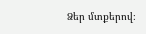Ձեր մտքերով։